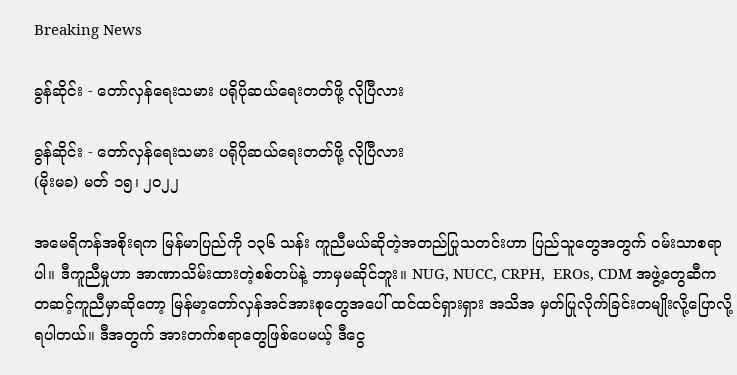Breaking News

ခွန်ဆိုင်း - တော်လှန်ရေးသမား ပရိုပိုဆယ်ရေးတတ်ဖို့ လိုပြီလား

ခွန်ဆိုင်း - တော်လှန်ရေးသမား ပရိုပိုဆယ်ရေးတတ်ဖို့ လိုပြီလား
(မိုးမခ) မတ် ၁၅၊ ၂၀၂၂

အမေရိကန်အစိုးရက မြန်မာပြည်ကို ၁၃၆ သန်း ကူညီမယ်ဆိုတဲ့အတည်ပြုသတင်းဟာ ပြည်သူတွေအတွက် ဝမ်းသာစရာပါ။ ဒီကူညီမှုဟာ အာဏာသိမ်းထားတဲ့စစ်တပ်နဲ့ ဘာမှမဆိုင်ဘူး။ NUG, NUCC, CRPH,  EROs, CDM အဖွဲ့တွေဆီကတဆင့်ကူညီမှာဆိုတော့ မြန်မာ့တော်လှန်အင်အားစုတွေအ‌ပေါ် ထင်ထင်ရှားရှား အသိအ မှတ်ပြုလိုက်ခြင်းတမျိုးလို့ပြောလို့ရပါတယ်။ ဒီအတွက် အားတက်စရာတွေဖြစ်ပေမယ့် ဒီငွေ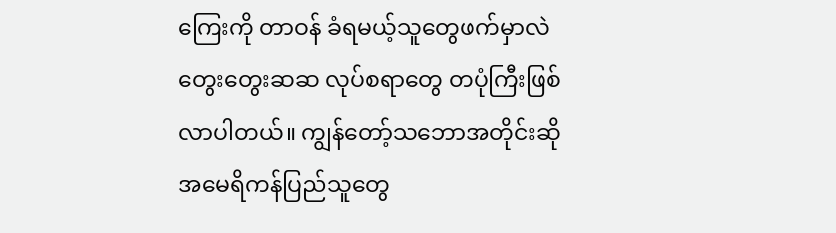ကြေးကို တာဝန် ခံရမယ့်သူတွေဖက်မှာလဲ တွေးတွေးဆဆ လုပ်စရာတွေ တပုံကြီးဖြစ်လာပါတယ်။ ကျွန်တော့်သဘောအတိုင်းဆို အမေရိကန်ပြည်သူတွေ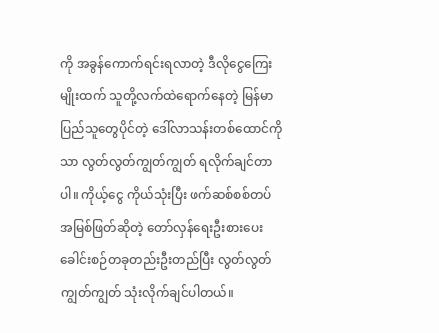ကို အခွန်ကောက်ရင်းရလာတဲ့ ဒီလိုငွေကြေးမျိုးထက် သူတို့လက်ထဲရောက်နေတဲ့ မြန်မာပြည်သူတွေပိုင်တဲ့ ဒေါ်လာသန်းတစ်ထောင်ကိုသာ လွတ်လွတ်ကျွတ်ကျွတ် ရလိုက်ချင်တာပါ။ ကိုယ့်ငွေ ကိုယ်သုံးပြီး ဖက်ဆစ်စစ်တပ်အမြစ်ဖြတ်ဆိုတဲ့ တော်လှန်ရေးဦးစားပေး ခေါင်းစဉ်တခုတည်းဦးတည်ပြီး လွတ်လွတ်ကျွတ်ကျွတ် သုံးလိုက်ချင်ပါတယ်။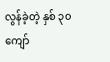လွန်ခဲ့တဲ့ နှစ် ၃၀ ကျော်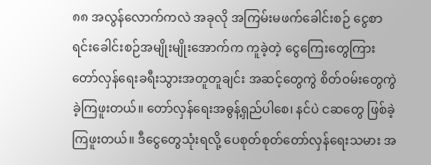၈၈ အလွန်လောက်ကလဲ အခုလို အကြမ်းမဖက်ခေါင်းစဉ် ငွေစာရင်းခေါင်းစဉ်အမျိုးမျိုးအောက်က ကူခဲ့တဲ့ ငွေကြေးတွေကြား တော်လှန်ရေးခရီးသွားအတူတူချင်း အဆင့်တွေကွဲ စိတ်ဝမ်းတွေကွဲခဲ့ကြဖူးတယ်။ တော်လှန်ရေးအဓွန့်ရှည်ပါစေ၊ နင်ပဲ ငဆတွေ ဖြစ်ခဲ့ကြဖူးတယ်။ ဒီငွေတွေသုံးရလို့ ပေစုတ်စုတ်တော်လှန်ရေးသမား အ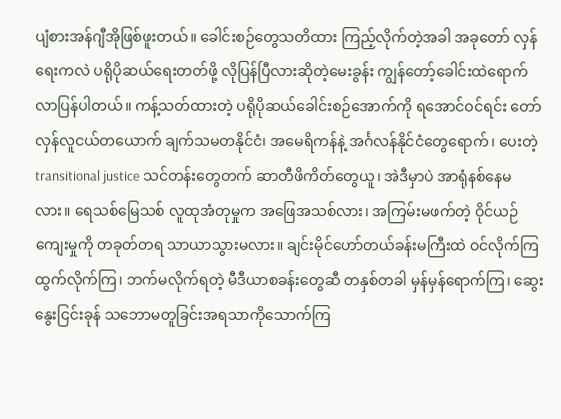ပျံစားအန်ဂျီအိုဖြစ်ဖူးတယ်။ ခေါင်းစဉ်တွေသတိထား ကြည့်လိုက်တဲ့အခါ အခုတော် လှန်ရေးကလဲ ပရိုပိုဆယ်ရေးတတ်ဖို့ လိုပြန်ပြီလားဆိုတဲ့မေးခွန်း ကျွန်တော့်ခေါင်းထဲရောက်လာပြန်ပါတယ်။ ကန့်သတ်ထားတဲ့ ပရိုပိုဆယ်ခေါင်းစဉ်အောက်ကို ရအောင်ဝင်ရင်း တော်လှန်လူငယ်တယောက် ချက်သမတနိုင်ငံ၊ အမေရိကန်နဲ့ အင်္ဂလန်နိုင်ငံတွေရောက်၊ ပေးတဲ့  transitional justice သင်တန်းတွေတက် ဆာတီဖိကိတ်တွေယူ၊ အဲဒီမှာပဲ အာရုံနစ်နေမလား။ ရေသစ်မြေသစ် လူထုအံတုမှုက အဖြေအသစ်လား၊ အကြမ်းမဖက်တဲ့ ဝိုင်ယဉ်ကျေးမှုကို တခုတ်တရ သာယာသွားမလား။ ချင်းမိုင်ဟော်တယ်ခန်းမကြီးထဲ ဝင်လိုက်ကြ ထွက်လိုက်ကြ၊ ဘက်မလိုက်ရတဲ့ မီဒီယာစခန်းတွေဆီ တနှစ်တခါ မှန်မှန်ရောက်ကြ၊ ဆွေးနွေးငြင်းခုန် သဘောမတူခြင်းအရသာကိုသောက်ကြ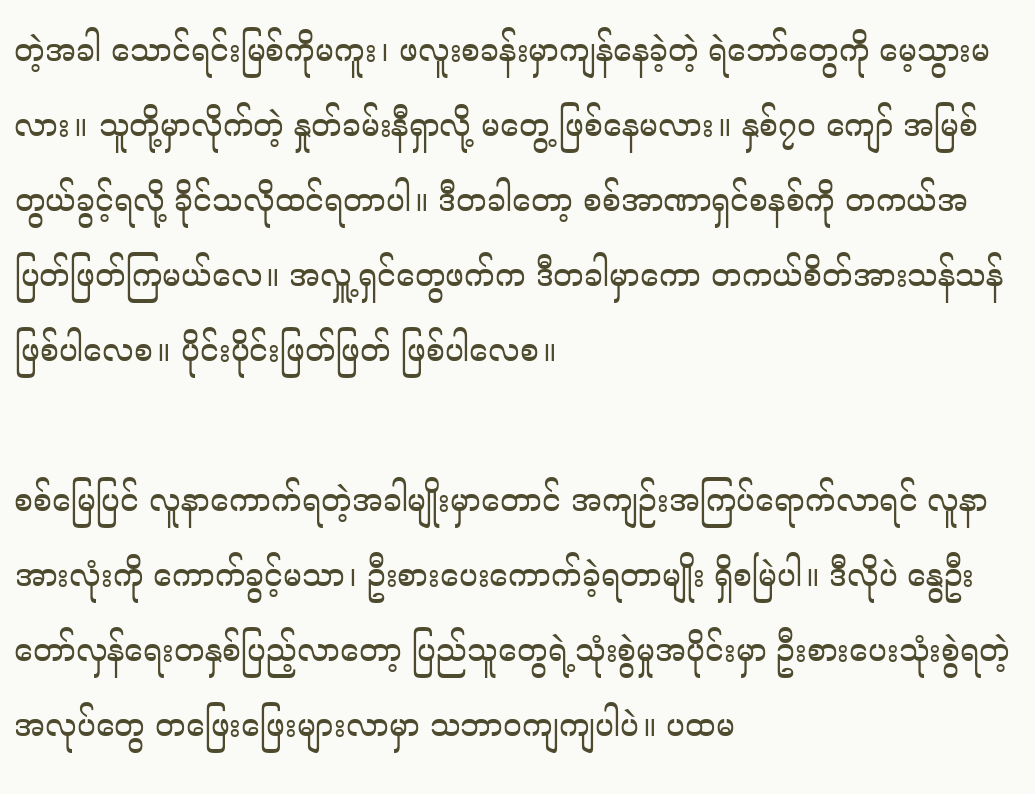တဲ့အခါ သောင်ရင်းမြစ်ကိုမကူး၊ ဖလူးစခန်းမှာကျန်နေခဲ့တဲ့ ရဲဘော်တွေကို မေ့သွားမလား။ သူတို့မှာလိုက်တဲ့ နှုတ်ခမ်းနီရှာလို့ မတွေ့ ဖြစ်နေမလား။ နှစ်၇၀ ကျော် အမြစ်တွယ်ခွင့်ရလို့ ခိုင်သလိုထင်ရတာပါ။ ဒီတခါတော့ စစ်အာဏာရှင်စနစ်ကို တကယ်အပြတ်ဖြတ်ကြမယ်လေ။ အလှူ့ရှင်တွေဖက်က ဒီတခါမှာကော တကယ်စိတ်အားသန်သန်ဖြစ်ပါလေစ။ ပိုင်းပိုင်းဖြတ်ဖြတ် ဖြစ်ပါလေစ။

စစ်မြေပြင် လူနာကောက်ရတဲ့အခါမျိုးမှာတောင် အကျဉ်းအကြပ်ရောက်လာရင် လူနာအားလုံးကို ကောက်ခွင့်မသာ၊ ဦးစားပေးကောက်ခဲ့ရတာမျိုး ရှိစမြဲပါ။ ဒီလိုပဲ နွေဦးတော်လှန်ရေးတနှစ်ပြည့်လာတော့ ပြည်သူတွေရဲ့သုံးစွဲမှုအပိုင်းမှာ ဦးစားပေးသုံးစွဲရတဲ့အလုပ်တွေ တဖြေးဖြေးများလာမှာ သဘာဝကျကျပါပဲ။ ပထမ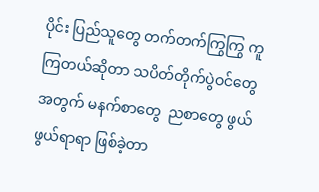ပိုင်း ပြည်သူတွေ တက်တက်ကြွကြွ ကူကြတယ်ဆိုတာ သပိတ်တိုက်ပွဲဝင်တွေအတွက် မနက်စာတွေ  ညစာတွေ ဖွယ်ဖွယ်ရာရာ ဖြစ်ခဲ့တာ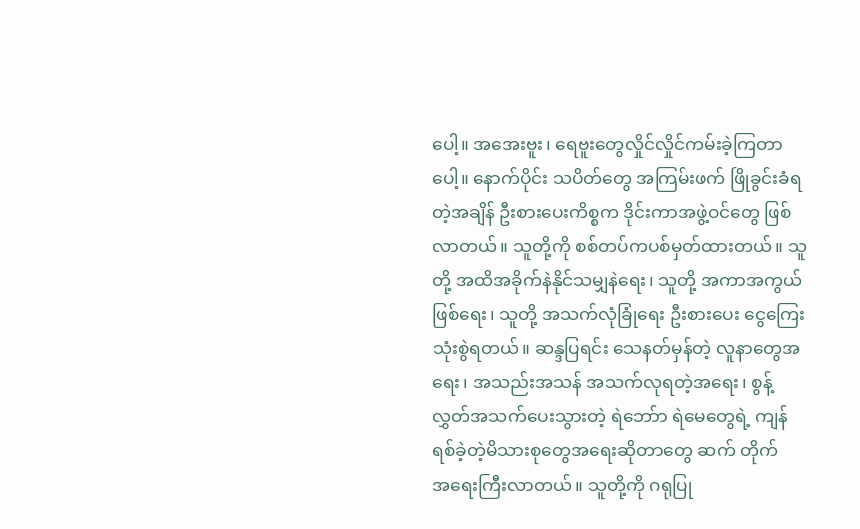ပေါ့။ အအေးဗူး၊ ရေဗူးတွေလှိုင်လှိုင်ကမ်းခဲ့ကြတာပေါ့။ နောက်ပိုင်း သပိတ်တွေ အကြမ်းဖက် ဖြိုခွင်းခံရတဲ့အချိန် ဦးစားပေးကိစ္စက ဒိုင်းကာအဖွဲ့ဝင်တွေ ဖြစ်လာတယ်။ သူတို့ကို စစ်တပ်ကပစ်မှတ်ထားတယ်။ သူတို့ အထိအခိုက်နဲ‌နိုင်သမျှနဲရေး၊ သူတို့ အကာအကွယ်ဖြစ်ရေး၊ သူတို့ အသက်လုံခြုံရေး ဦးစားပေး ငွေကြေးသုံးစွဲရတယ်။ ဆန္ဒပြရင်း သေနတ်မှန်တဲ့ လူနာတွေအရေး၊ အသည်းအသန် အသက်လု‌ရတဲ့အရေး၊ စွန့်လွှတ်အသက်ပေးသွားတဲ့ ရဲဘော်ာ ရဲမေတွေရဲ့ ကျန်ရစ်ခဲ့တဲ့မိသားစုတွေအရေးဆိုတာတွေ ဆက် တိုက်အ‌ရေးကြီးလာတယ်။ သူတို့ကို ဂရုပြု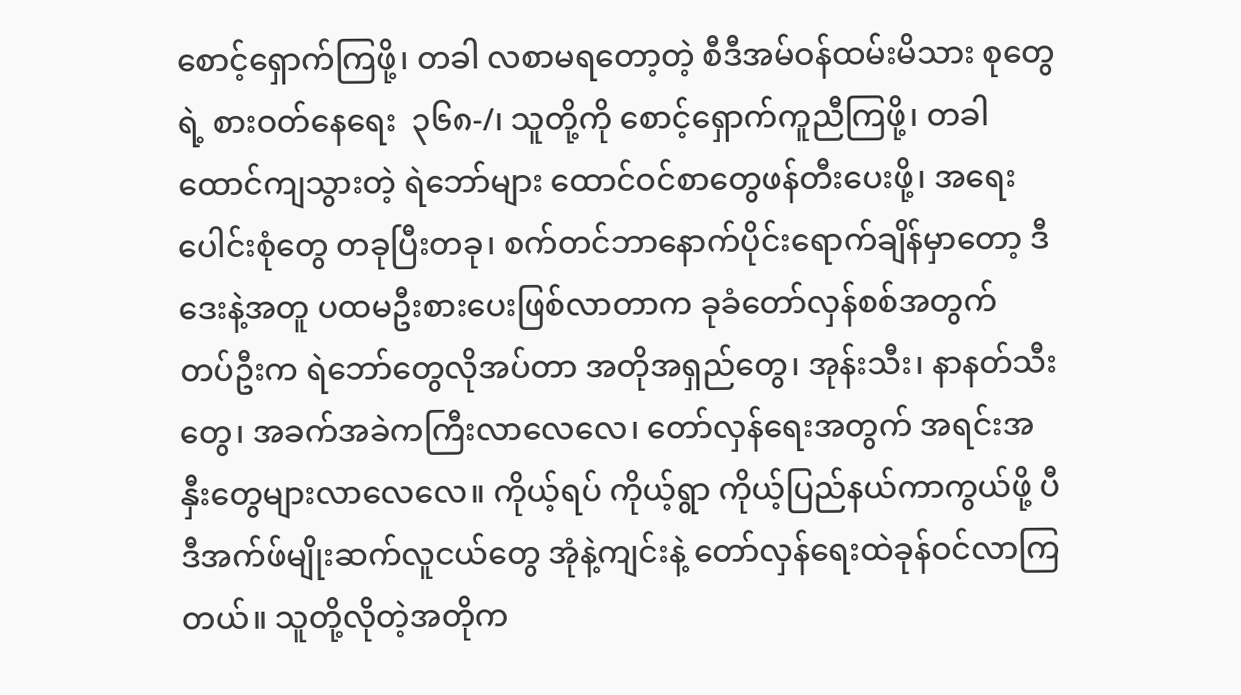စောင့်ရှောက်ကြဖို့၊ တခါ လစာမရ‌တော့တဲ့ စီဒီအမ်ဝန်ထမ်းမိသား စုတွေရဲ့ စားဝတ်နေရေး  ၃၆၈-/၊ သူတို့ကို စောင့်ရှောက်ကူညီကြဖို့၊ တခါ ထောင်ကျသွားတဲ့ ရဲဘော်များ ထောင်ဝင်စာတွေဖန်တီးပေးဖို့၊ အရေးပေါင်းစုံတွေ တခုပြီးတခု၊ စက်တင်ဘာနောက်ပိုင်းရောက်ချိန်မှာတော့ ဒီဒေးနဲ့အတူ ပထမဦးစားပေးဖြစ်လာတာက ခုခံတော်လှန်စစ်အတွက် တပ်ဦးက ရဲဘော်တွေလိုအပ်တာ အတိုအရှည်တွေ၊ အုန်းသီး၊ နာနတ်သီးတွေ၊ အခက်အခဲကကြီးလာလေလေ၊ တော်လှန်ရေးအတွက် အရင်းအနှီးတွေများလာလေလေ။ ကိုယ့်ရပ် ကိုယ့်ရွာ ကိုယ့်ပြည်နယ်ကာကွယ်ဖို့ ပီဒီအက်ဖ်မျိုးဆက်လူငယ်တွေ အုံနဲ့ကျင်းနဲ့ တော်လှန်ရေးထဲခုန်ဝင်လာကြတယ်။ သူတို့လိုတဲ့အတိုက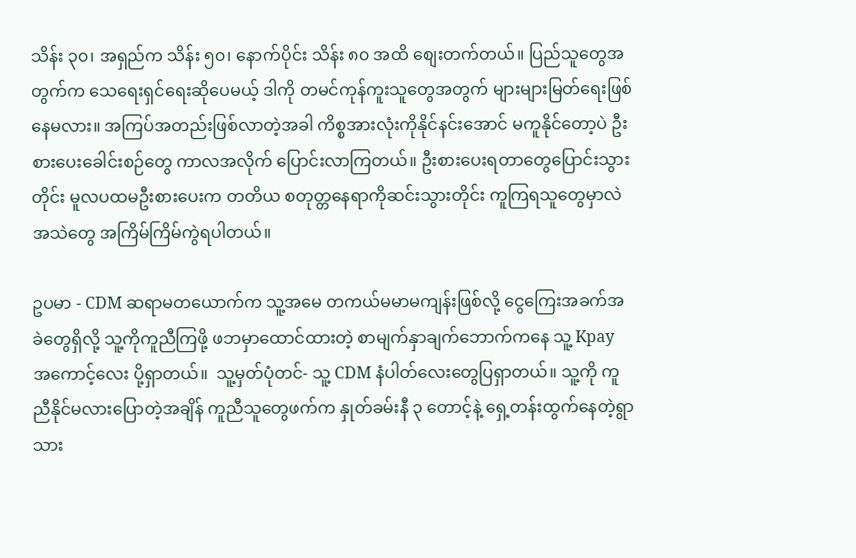သိန်း ၃၀၊ အရှည်က သိန်း ၅၀၊ နောက်ပိုင်း သိန်း ၈၀ အထိ စျေးတက်တယ်။ ပြည်သူတွေအတွက်က သေ‌ရေးရှင်ရေးဆိုပေမယ့် ဒါကို တမင်ကုန်ကူးသူတွေအတွက် များများမြတ်ရေးဖြစ်နေမလား။ အကြပ်အတည်းဖြစ်လာတဲ့အခါ ကိစ္စအားလုံးကိုနိုင်နင်းအောင် မကူနိုင်တော့ပဲ ဦးစားပေးခေါင်းစဉ်တွေ ကာလအလိုက် ပြောင်းလာကြတယ်။ ဦးစားပေးရတာတွေပြောင်းသွားတိုင်း မူလပထမဦးစားပေးက တတိယ စတုတ္တနေရာကိုဆင်းသွားတိုင်း ကူကြရသူတွေမှာလဲ အသဲတွေ အကြိမ်ကြိမ်ကွဲရပါတယ်။

ဥပမာ - CDM ဆရာမတယောက်က သူ့အမေ တကယ်မမာမကျန်းဖြစ်လို့ ငွေကြေးအခက်အခဲတွေရှိလို့ သူ့ကိုကူညီကြဖို့ ဖဘမှာထောင်ထားတဲ့ စာမျက်နှာချက်ဘောက်ကနေ သူ့ Kpay အကောင့်လေး ပို့ရှာတယ်။  သူ့မှတ်ပုံတင်- သူ့ CDM နံပါတ်လေးတွေပြရှာတယ်။ သူ့ကို ကူညီနိုင်မလားပြောတဲ့အချိန် ကူညီသူတွေဖက်က နှုတ်ခမ်းနီ ၃ တောင့်နဲ့ ရှေ့တန်းထွက်နေတဲ့ရွာသား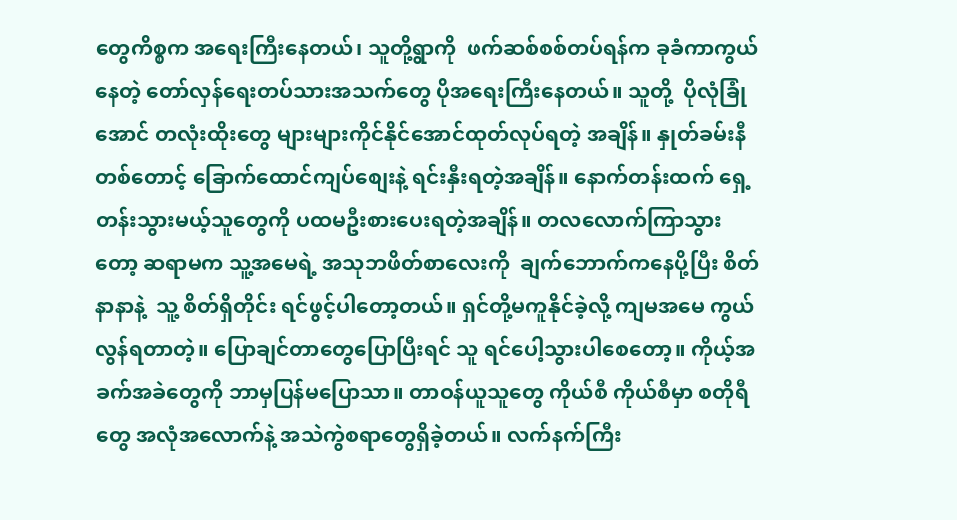တွေကိစ္စက အ‌‌ရေးကြီးနေတယ်၊ သူတို့ရွာကို  ဖက်ဆစ်စစ်တပ်ရန်က ခုခံကာကွယ်နေတဲ့ တော်လှန်ရေးတပ်သားအသက်တွေ ပိုအ‌ရေးကြီးနေတယ်။ သူတို့  ပိုလုံခြုံအောင် တလုံးထိုးတွေ များများကိုင်နိုင်အောင်ထုတ်လုပ်ရတဲ့ အချိန်။ နှုတ်ခမ်းနီတစ်တောင့် ခြောက်ထောင်ကျပ်စျေးနဲ့ ရင်းနှီးရတဲ့အချိန်။ နောက်တန်းထက် ရှေ့တန်းသွားမယ့်သူတွေကို ပထမဦးစားပေးရတဲ့အချိန်။ တလလောက်ကြာသွားတော့ ဆရာမက သူ့အမေရဲ့ အသုဘဖိတ်စာလေးကို  ချက်ဘောက်ကနေပို့ပြီး စိတ်နာနာနဲ့  သူ့ စိတ်ရှိတိုင်း ရင်ဖွင့်ပါတော့တယ်။ ရှင်တို့မကူနိုင်ခဲ့လို့ ကျမအမေ ကွယ်လွန်ရတာတဲ့။ ပြောချင်တာတွေပြောပြီးရင် သူ ရင်ပေါ့သွားပါစေတော့။ ကိုယ့်အခက်အခဲတွေကို ဘာမှပြန်မပြောသာ။ တာဝန်ယူသူတွေ ကိုယ်စီ ကိုယ်စီမှာ စတိုရီတွေ အလုံအလောက်နဲ့ အသဲကွဲစရာတွေရှိခဲ့တယ်။ လက်နက်ကြီး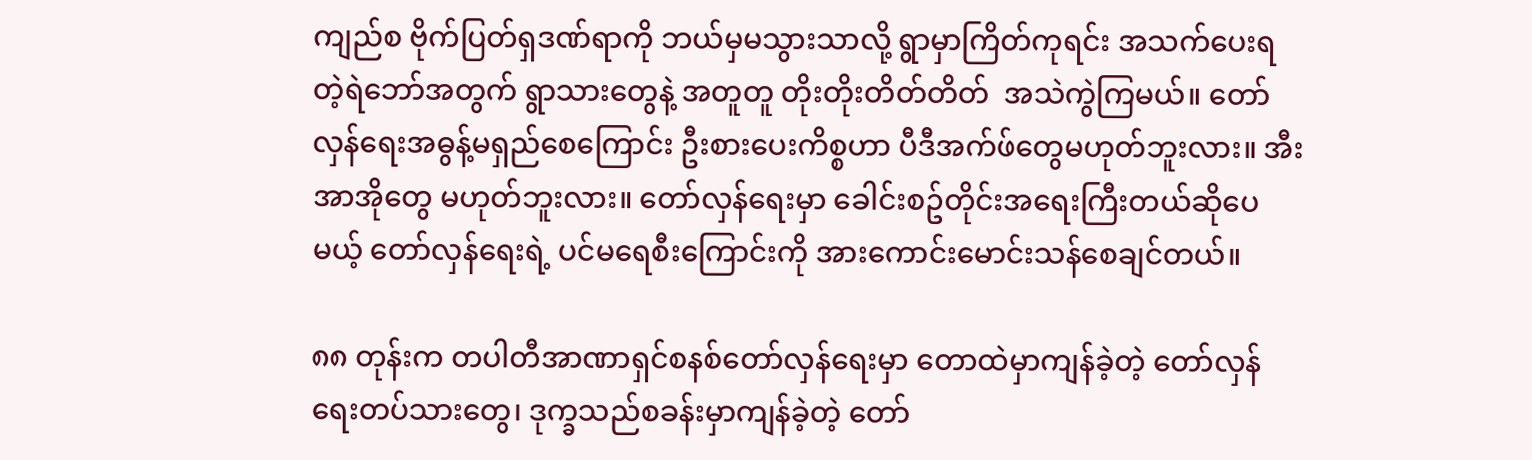ကျည်စ ဗိုက်ပြတ်ရှဒဏ်ရာကို ဘယ်မှမသွားသာလို့ ရွာမှာကြိတ်ကုရင်း အသက်ပေးရတဲ့ရဲဘော်အတွက် ရွာသားတွေနဲ့ အတူတူ တိုးတိုးတိတ်တိတ်  အသဲကွဲကြမယ်။ တော်လှန်ရေး‌အဓွန့်မရှည်စေကြောင်း ဦးစားပေးကိစ္စဟာ ပီဒီအက်ဖ်တွေမဟုတ်ဘူးလား။ အီးအာအိုတွေ မဟုတ်ဘူးလား။ တော်လှန်ရေးမှာ ခေါင်းစဥ်တိုင်းအရေးကြီးတယ်ဆိုပေမယ့် တော်လှန်ရေးရဲ့ ပင်မရေစီးကြောင်းကို အားကောင်းမောင်းသန်စေချင်တယ်။

၈၈ တုန်းက တပါတီအာဏာရှင်စနစ်တော်လှန်ရေးမှာ တောထဲမှာကျန်ခဲ့တဲ့ တော်လှန်ရေးတပ်သားတွေ၊ ဒုက္ခသည်စခန်းမှာကျန်ခဲ့တဲ့ တော်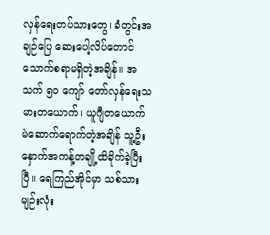လှန်ရေးတပ်သားတွေ၊ ခံတွင်းအချဉ်ပြေ ဆေးပေါ့လိပ်တောင် သောက်စရာမရှိတဲ့အချိန်။ အသက် ၅၀ ကျော် တော်လှန်ရေးသမားတယောက်၊ ယူဂျီတယောက် မဲဆောက်ရောက်တဲ့အချိန် သူ့ဦးနှောက်အကန့်တချို့ထိခိုက်ခဲ့ပြီးပြီ။ ရေကြည်အိုင်မှာ သစ်သားမျဉ်းလုံး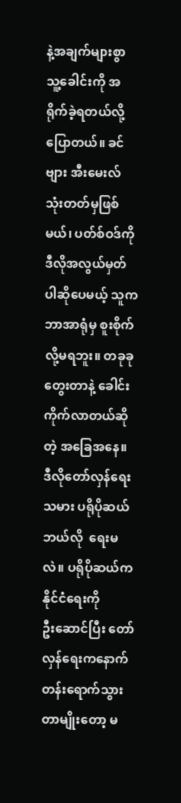နဲ့အချက်များစွာ သူ့ခေါင်းကို အရိုက်ခဲ့ရတယ်လို့ ပြောတယ်။ ခင်ဗျား အီးမေးလ်သုံးတတ်မှဖြစ်မယ်၊ ပတ်စ်ဝဒ်ကို ဒီလိုအလွယ်မှတ်ပါဆိုပေမယ့် သူက  ဘာအာရုံမှ စူးစိုက်လို့မရဘူး။ တခုခုတွေးတာနဲ့ ခေါင်းကိုက်လာတယ်ဆိုတဲ့ အခြေအနေ။ ဒီလိုတော်လှန်‌ရေးသမား ပရိုပိုဆယ် ဘယ်လို  ‌‌ရေးမလဲ။ ပရိုပိုဆယ်‌က နိုင်ငံရေးကိုဦး‌ဆောင်ပြီး တော်လှန်ရေးကနောက်တန်းရောက်သွားတာမျိုးတော့ မ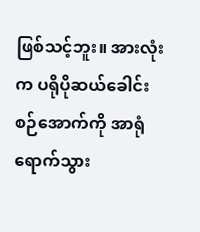ဖြစ်သင့်ဘူး။ အားလုံးက ပရိုပိုဆယ်ခေါင်းစဉ်အောက်ကို အာရုံရောက်သွား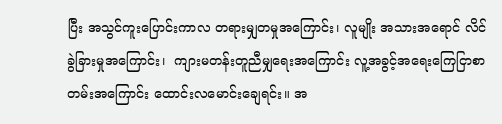ပြီး အသွင်ကူးပြောင်းကာလ တရားမျှတမှုအကြောင်း၊ လူမျိုး အသားအရောင် လိင်ခွဲခြားမှုအကြောင်း၊  ကျားမတန်းတူညီမျှရေးအကြောင်း လူ့အခွင့်အ‌ရေးကြေငြာစာတမ်းအကြောင်း ထောင်းလမောင်းချေရင်း။ အ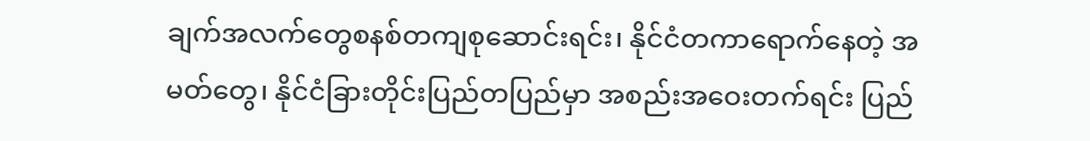ချက်အလက်တွေစနစ်တကျစုဆောင်းရင်း၊ နိုင်ငံတကာရောက်နေတဲ့ အမတ်တွေ၊ နိုင်ငံခြားတိုင်းပြည်တပြည်မှာ အစည်းအဝေးတက်ရင်း ပြည်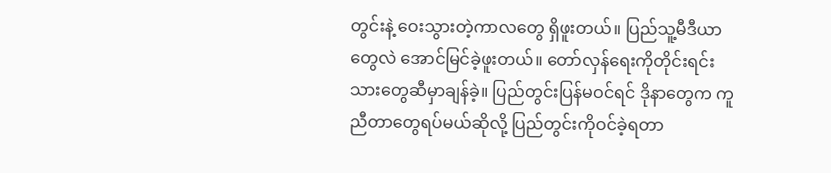တွင်းနဲ့ ဝေးသွားတဲ့ကာလတွေ ရှိဖူးတယ်။ ပြည်သူ့မီဒီယာတွေလဲ အောင်မြင်ခဲ့ဖူးတယ်။ တော်လှန်ရေးကိုတိုင်းရင်းသားတွေဆီမှာချန်ခဲ့။ ပြည်တွင်းပြန်မဝင်ရင် ဒိုနာတွေက ကူညီတာတွေရပ်မယ်ဆိုလို့ ပြည်တွင်းကိုဝင်ခဲ့ရတာ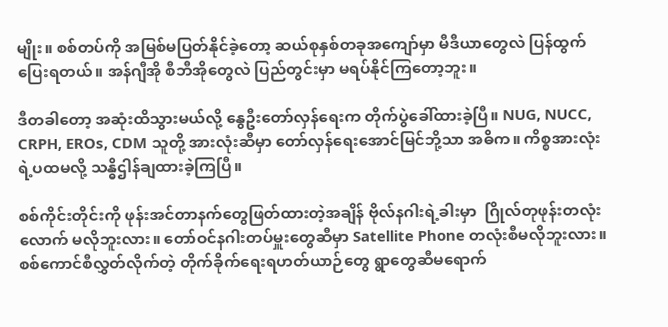မျိုး။ စစ်တပ်ကို အမြစ်မပြတ်နိုင်ခဲ့တော့ ဆယ်စုနှစ်တခုအကျော်မှာ မီဒီယာတွေလဲ ပြန်ထွက်ပြေးရတယ်။ အန်ဂျီအို စီဘီအိုတွေလဲ ပြည်တွင်းမှာ မရပ်နိုင်ကြတော့ဘူး။

ဒီတခါတော့ အဆုံးထိသွားမယ်လို့ နွေဦးတော်လှန်ရေးက တိုက်ပွဲခေါ်ထားခဲ့ပြီ။ NUG, NUCC, CRPH, EROs, CDM သူတို့ အားလုံးဆီမှာ တော်လှန်ရေးအောင်မြင်ဘို့သာ အဓိက။ ကိစ္စအားလုံးရဲ့ပထမလို့ သန္ဓိဌါန်ချထားခဲ့ကြပြီ။

စစ်ကိုင်းတိုင်းကို ဖုန်းအင်တာနက်တွေဖြတ်ထားတဲ့အချိန် ဗိုလ်နဂါးရဲ့ခါးမှာ  ဂြိုလ်တုဖုန်းတလုံးလောက် မလိုဘူးလား။ တော်ဝင်နဂါးတပ်မှူးတွေဆီမှာ Satellite Phone တလုံးစီမလိုဘူးလား။ စစ်ကောင်စီလွှတ်လိုက်တဲ့ တိုက်ခိုက်ရေးရဟတ်ယာဉ်တွေ ရွာတွေဆီမရောက်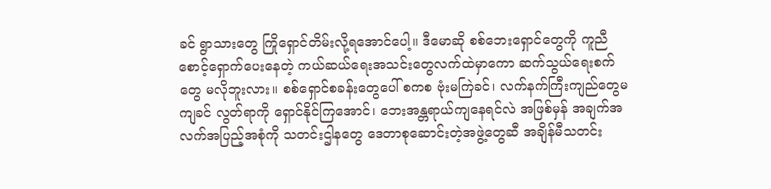ခင် ရွာသားတွေ ကြိုရှောင်တိမ်းလို့ရအောင်ပေါ့။ ဒီမောဆို စစ်ဘေးရှောင်တွေကို ကူညီစောင့်ရှောက်ပေးနေတဲ့ ကယ်ဆယ်ရေးအသင်းတွေလက်ထဲမှာကော ဆက်သွယ်ရေးစက်တွေ မလိုဘူးလား။ စစ်ရှောင်စခန်းတွေပေါ် စကစ ဗုံးမကြဲခင်၊ လက်နက်ကြီးကျည်တွေမကျခင် လွတ်ရာကို ရှောင်နိုင်ကြအောင်၊ ဘေးအန္တရာယ်ကျနေရင်လဲ အဖြစ်မှန် အချက်အလက်အပြည့်အစုံကို သတင်းဌါနတွေ ဒေတာစုဆောင်းတဲ့အဖွဲ့တွေဆီ အချိန်မီသတင်း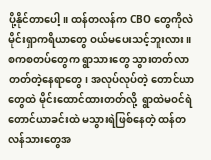ပို့နိုင်တာပေါ့။ ထန်တလန်က CBO တွေကိုလဲ မိုင်းရှာကရိယာတွေ ဝယ်မ‌ပေးသင့်ဘူးလား။ စကစတပ်တွေက ရွာသားတွေ သွားတတ်လာတတ်တဲ့နေရာတွေ၊ အလုပ်လုပ်တဲ့ တောင်ယာတွေထဲ မိုင်းထောင်ထားတတ်လို့  ရွာထဲမဝင်ရဲ တောင်ယာခင်းထဲ မသွားရဲဖြစ်နေတဲ့ ထန်တလန်သားတွေအ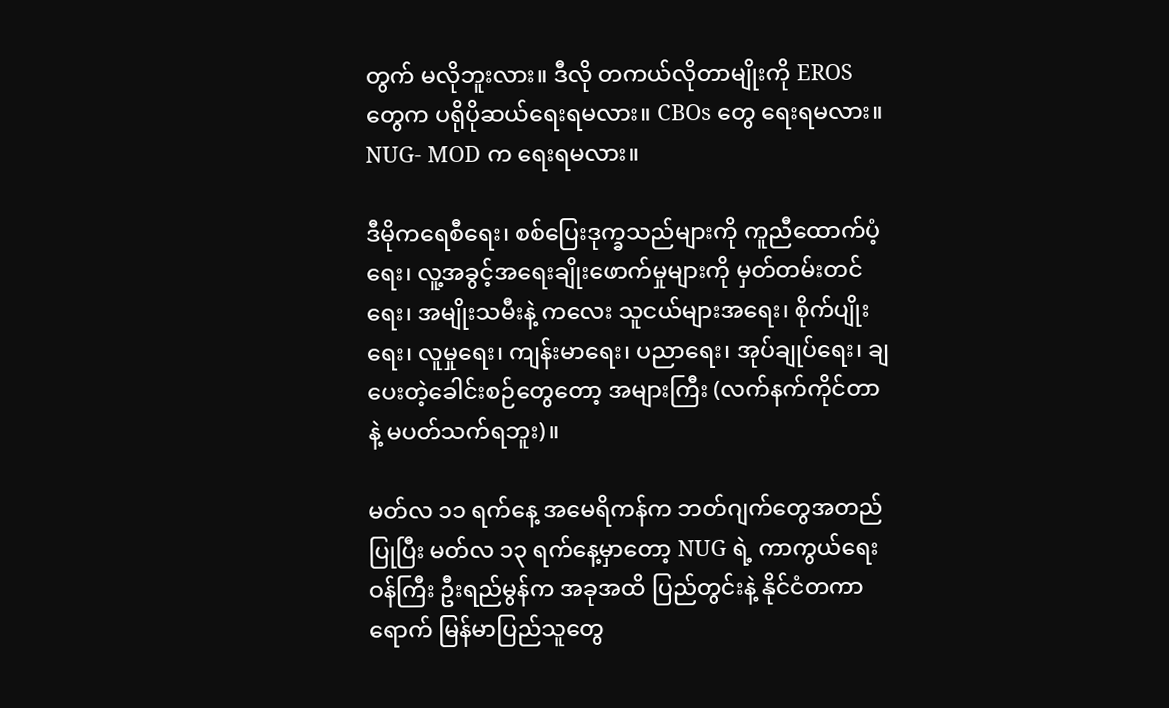တွက် မလိုဘူးလား။ ဒီလို တကယ်လိုတာမျိုးကို EROS တွေက ပရိုပိုဆယ်ရေးရမလား။ CBOs တွေ ရေးရမလား။  NUG- MOD က ရေးရမလား။

ဒီမိုကရေစီရေး၊ စစ်ပြေးဒုက္ခသည်များကို ကူညီထောက်ပံ့ရေး၊ လူ့အခွင့်အရေးချိုးဖောက်မှုများကို မှတ်တမ်းတင်ရေး၊ အမျိုးသမီးနဲ့ ကလေး သူငယ်များအရေး၊ စိုက်ပျိုးရေး၊ လူမှုရေး၊ ကျန်းမာရေး၊ ပညာရေး၊ အုပ်ချုပ်ရေး၊ ချပေးတဲ့ခေါင်းစဉ်တွေတော့ အများကြီး (လက်နက်ကိုင်တာနဲ့ မပတ်သက်ရဘူး)။

မတ်လ ၁၁ ရက်နေ့ အမေရိကန်က ဘတ်ဂျက်တွေအတည်ပြုပြီး မတ်လ ၁၃ ရက်နေ့မှာတော့ NUG ရဲ့ ကာကွယ်‌ရေးဝန်ကြီး ဦးရည်မွန်က အခုအထိ ပြည်တွင်းနဲ့ နိုင်ငံတကာရောက် မြန်မာပြည်သူတွေ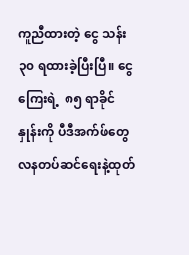ကူညီထားတဲ့ ငွေ သန်း ၃၀ ရထားခဲ့ပြီးပြီ။ ငွေကြေးရဲ့  ၈၅ ရာခိုင်နှုန်းကို ပီဒီအက်ဖ်တွေ လနတပ်ဆင်‌ရေးနဲ့ထုတ်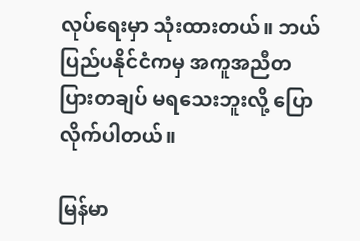လုပ်ရေးမှာ သုံးထားတယ်။ ဘယ်ပြည်ပနိုင်ငံကမှ အကူအညီတပြားတချပ် မရသေးဘူးလို့ ပြောလိုက်ပါတယ်။

မြန်မာ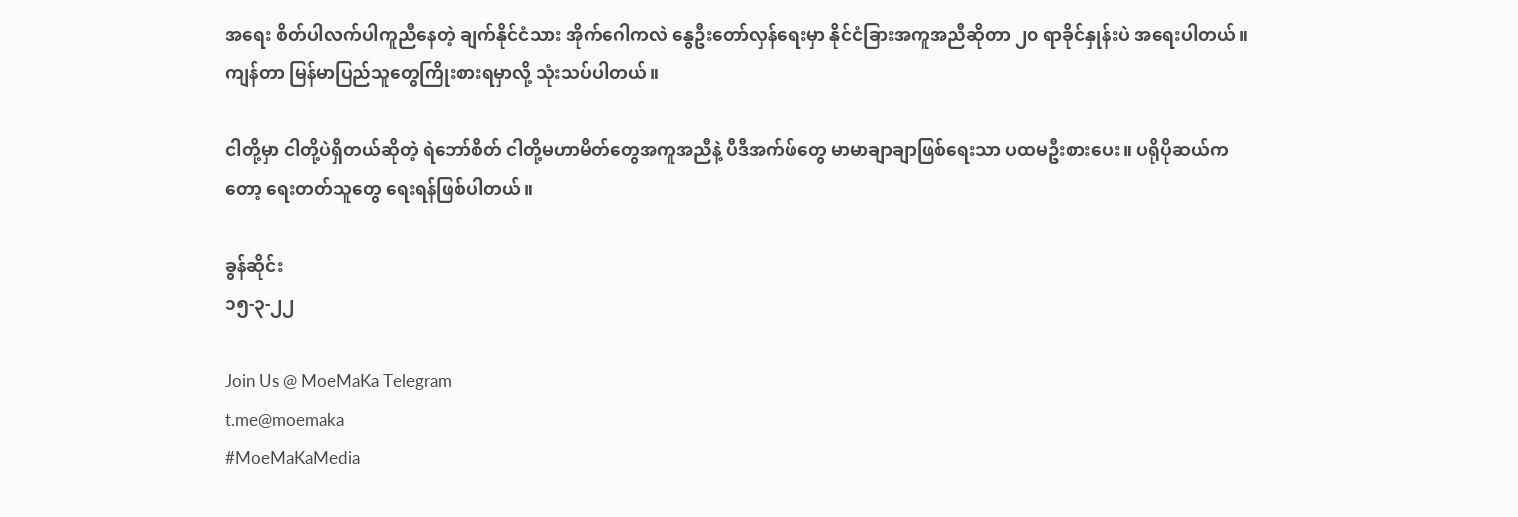အ‌ရေး စိတ်ပါလက်ပါကူညီနေတဲ့ ချက်နိုင်ငံသား အိုက်ဂေါကလဲ နွေဦးတော်လှန်‌ရေးမှာ နိုင်ငံခြားအကူအညီဆိုတာ ၂၀ ရာခိုင်နှုန်းပဲ အရေးပါတယ်။ ကျန်တာ မြန်မာပြည်သူတွေကြိုးစားရမှာလို့ သုံးသပ်ပါတယ်။

ငါတို့မှာ ငါတို့ပဲရှိတယ်ဆိုတဲ့ ရဲဘော်စိတ် ငါတို့မဟာမိတ်တွေအကူအညီနဲ့ ပီဒီအက်ဖ်တွေ မာမာချာချာဖြစ်ရေးသာ ပထမဦးစားပေး။ ပရိုပိုဆယ်ကတော့ ‌ရေးတတ်သူတွေ ရေးရန်ဖြစ်ပါတယ်။

ခွန်ဆိုင်း
၁၅-၃-၂၂

Join Us @ MoeMaKa Telegram
t.me@moemaka
#MoeMaKaMedia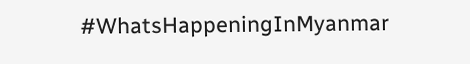#WhatsHappeningInMyanmar